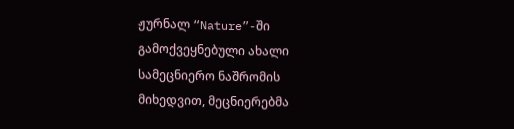ჟურნალ “Nature”-ში გამოქვეყნებული ახალი სამეცნიერო ნაშრომის მიხედვით, მეცნიერებმა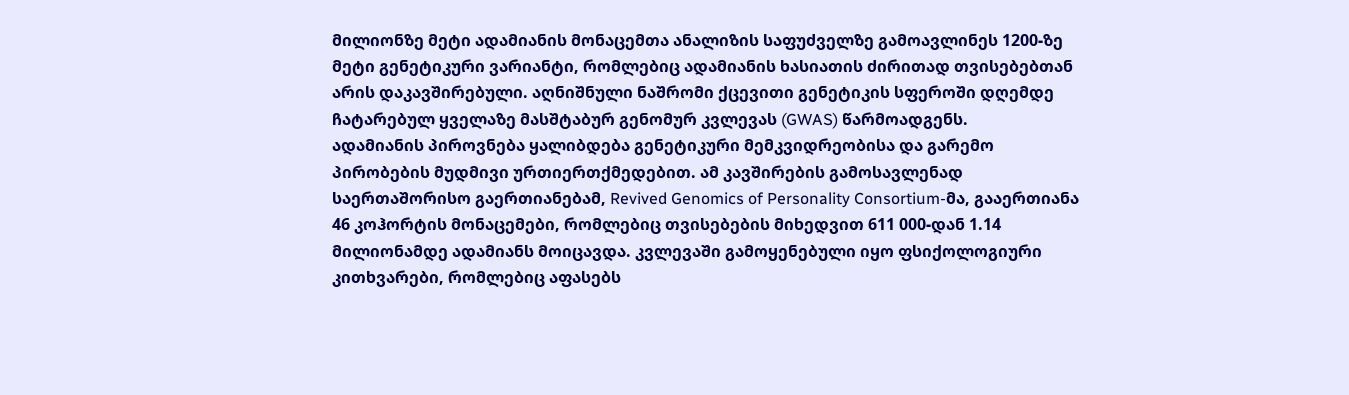მილიონზე მეტი ადამიანის მონაცემთა ანალიზის საფუძველზე გამოავლინეს 1200-ზე მეტი გენეტიკური ვარიანტი, რომლებიც ადამიანის ხასიათის ძირითად თვისებებთან არის დაკავშირებული. აღნიშნული ნაშრომი ქცევითი გენეტიკის სფეროში დღემდე ჩატარებულ ყველაზე მასშტაბურ გენომურ კვლევას (GWAS) წარმოადგენს.
ადამიანის პიროვნება ყალიბდება გენეტიკური მემკვიდრეობისა და გარემო პირობების მუდმივი ურთიერთქმედებით. ამ კავშირების გამოსავლენად საერთაშორისო გაერთიანებამ, Revived Genomics of Personality Consortium-მა, გააერთიანა 46 კოჰორტის მონაცემები, რომლებიც თვისებების მიხედვით 611 000-დან 1.14 მილიონამდე ადამიანს მოიცავდა. კვლევაში გამოყენებული იყო ფსიქოლოგიური კითხვარები, რომლებიც აფასებს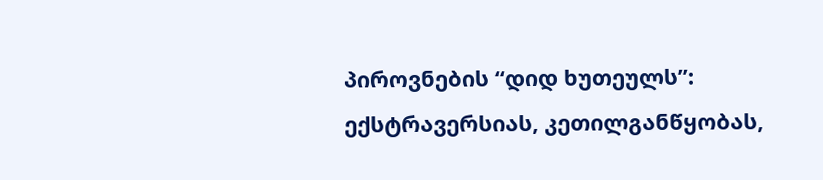პიროვნების “დიდ ხუთეულს”: ექსტრავერსიას, კეთილგანწყობას,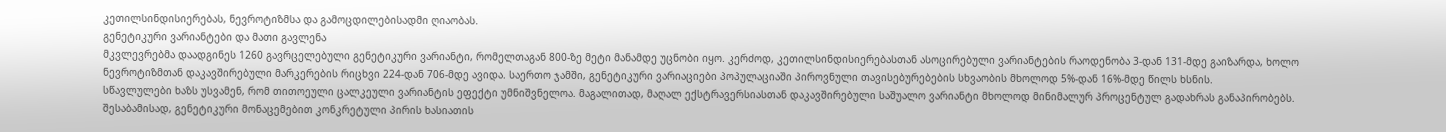კეთილსინდისიერებას, ნევროტიზმსა და გამოცდილებისადმი ღიაობას.
გენეტიკური ვარიანტები და მათი გავლენა
მკვლევრებმა დაადგინეს 1260 გავრცელებული გენეტიკური ვარიანტი, რომელთაგან 800-ზე მეტი მანამდე უცნობი იყო. კერძოდ, კეთილსინდისიერებასთან ასოცირებული ვარიანტების რაოდენობა 3-დან 131-მდე გაიზარდა, ხოლო ნევროტიზმთან დაკავშირებული მარკერების რიცხვი 224-დან 706-მდე ავიდა. საერთო ჯამში, გენეტიკური ვარიაციები პოპულაციაში პიროვნული თავისებურებების სხვაობის მხოლოდ 5%-დან 16%-მდე წილს ხსნის.
სწავლულები ხაზს უსვამენ, რომ თითოეული ცალკეული ვარიანტის ეფექტი უმნიშვნელოა. მაგალითად, მაღალ ექსტრავერსიასთან დაკავშირებული საშუალო ვარიანტი მხოლოდ მინიმალურ პროცენტულ გადახრას განაპირობებს. შესაბამისად, გენეტიკური მონაცემებით კონკრეტული პირის ხასიათის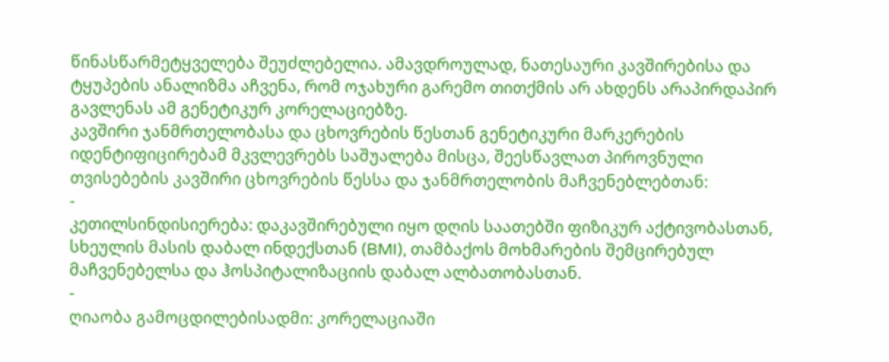წინასწარმეტყველება შეუძლებელია. ამავდროულად, ნათესაური კავშირებისა და ტყუპების ანალიზმა აჩვენა, რომ ოჯახური გარემო თითქმის არ ახდენს არაპირდაპირ გავლენას ამ გენეტიკურ კორელაციებზე.
კავშირი ჯანმრთელობასა და ცხოვრების წესთან გენეტიკური მარკერების იდენტიფიცირებამ მკვლევრებს საშუალება მისცა, შეესწავლათ პიროვნული თვისებების კავშირი ცხოვრების წესსა და ჯანმრთელობის მაჩვენებლებთან:
-
კეთილსინდისიერება: დაკავშირებული იყო დღის საათებში ფიზიკურ აქტივობასთან, სხეულის მასის დაბალ ინდექსთან (BMI), თამბაქოს მოხმარების შემცირებულ მაჩვენებელსა და ჰოსპიტალიზაციის დაბალ ალბათობასთან.
-
ღიაობა გამოცდილებისადმი: კორელაციაში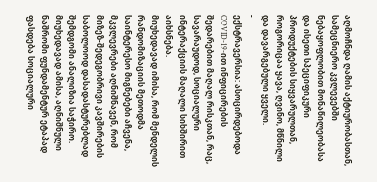აღმოჩნდა ღამის აქტიურობასთან, სამეცნიერო კვლევებში ნებაყოფლობით მონაწილეობასა და ისეთი სპეციფიკური პროდუქტების სიყვარულთან, როგორიცაა ყავა, ღვინო, მწნილი და დავარგებული ყველი.
-
ექსტრავერსია: ასოცირდებოდა COVID-19-ით ინფიცირების შედარებით მაღალ რისკთან, რაც, სავარაუდოდ, სოციალური ინტერაქციის მაღალი სიხშირით აიხსნება.
მიუხედავად იმისა, რომ მენდელის რანდომიზაციის მეთოდმა საინტერესო მიგნებები აჩვენა, მკვლევრები აღნიშნავენ, რომ მიზეზ-შედეგობრივი კავშირების საბოლოოდ დასადასტურებლად შემდგომი ანალიზია საჭირო. მიუხედავად ამისა, აღნიშნული ნაშრომი ფუნდამენტურ ეტაპად ფასდება სოციალური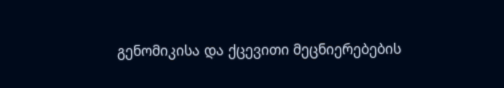გენომიკისა და ქცევითი მეცნიერებების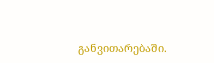განვითარებაში.